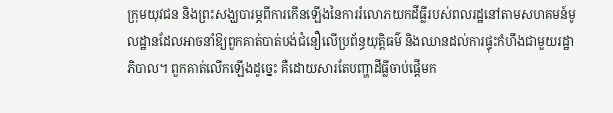ក្រុមយុវជន និងព្រះសង្ឃបារម្ភពីការកើនឡើងនៃការរំលោភយកដីធ្លីរបស់ពលរដ្ឋនៅតាមសហគមន៍មូលដ្ឋានដែលអាចនាំឱ្យពួកគាត់បាត់បង់ជំនឿលើប្រព័ន្ធយុត្តិធម៌ និងឈានដល់ការផ្ទុះកំហឹងជាមួយរដ្ឋាភិបាល។ ពួកគាត់លើកឡើងដូច្នេះ គឺដោយសារតែបញ្ហាដីធ្លីចាប់ផ្ដើមក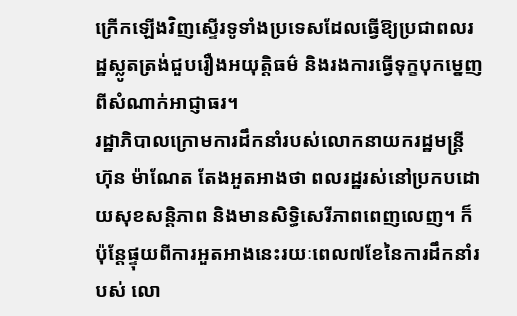ក្រើកឡើងវិញស្ទើរទូទាំងប្រទេសដែលធ្វើឱ្យប្រជាពលរដ្ឋស្លូតត្រង់ជួបរឿងអយុត្តិធម៌ និងរងការធ្វើទុក្ខបុកម្នេញពីសំណាក់អាជ្ញាធរ។
រដ្ឋាភិបាលក្រោមការដឹកនាំរបស់លោកនាយករដ្ឋមន្ត្រី ហ៊ុន ម៉ាណែត តែងអួតអាងថា ពលរដ្ឋរស់នៅប្រកបដោយសុខសន្តិភាព និងមានសិទ្ធិសេរីភាពពេញលេញ។ ក៏ប៉ុន្តែផ្ទុយពីការអួតអាងនេះរយៈពេល៧ខែនៃការដឹកនាំរបស់ លោ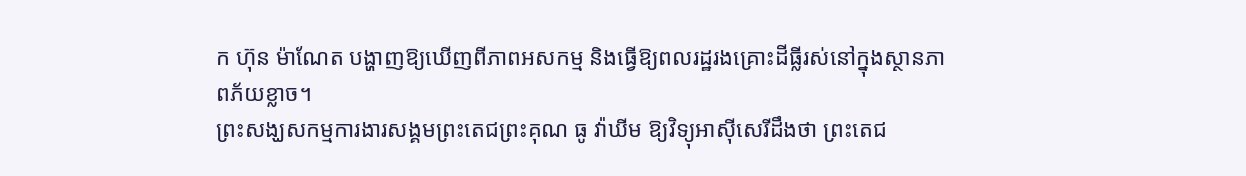ក ហ៊ុន ម៉ាណែត បង្ហាញឱ្យឃើញពីភាពអសកម្ម និងធ្វើឱ្យពលរដ្ឋរងគ្រោះដីធ្លីរស់នៅក្នុងស្ថានភាពភ័យខ្លាច។
ព្រះសង្ឃសកម្មការងារសង្គមព្រះតេជព្រះគុណ ធូ វ៉ាឃីម ឱ្យវិទ្យុអាស៊ីសេរីដឹងថា ព្រះតេជ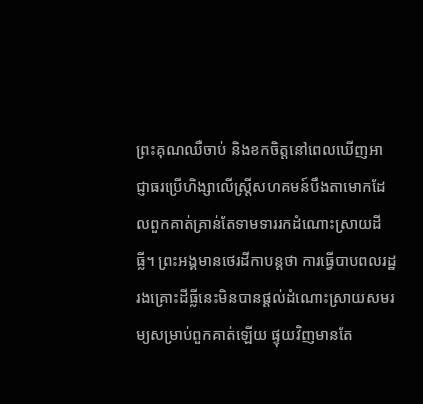ព្រះគុណឈឺចាប់ និងខកចិត្តនៅពេលឃើញអាជ្ញាធរប្រើហិង្សាលើស្ត្រីសហគមន៍បឹងតាមោកដែលពួកគាត់គ្រាន់តែទាមទាររកដំណោះស្រាយដីធ្លី។ ព្រះអង្គមានថេរដីកាបន្តថា ការធ្វើបាបពលរដ្ឋរងគ្រោះដីធ្លីនេះមិនបានផ្ដល់ដំណោះស្រាយសមរម្យសម្រាប់ពួកគាត់ឡើយ ផ្ទុយវិញមានតែ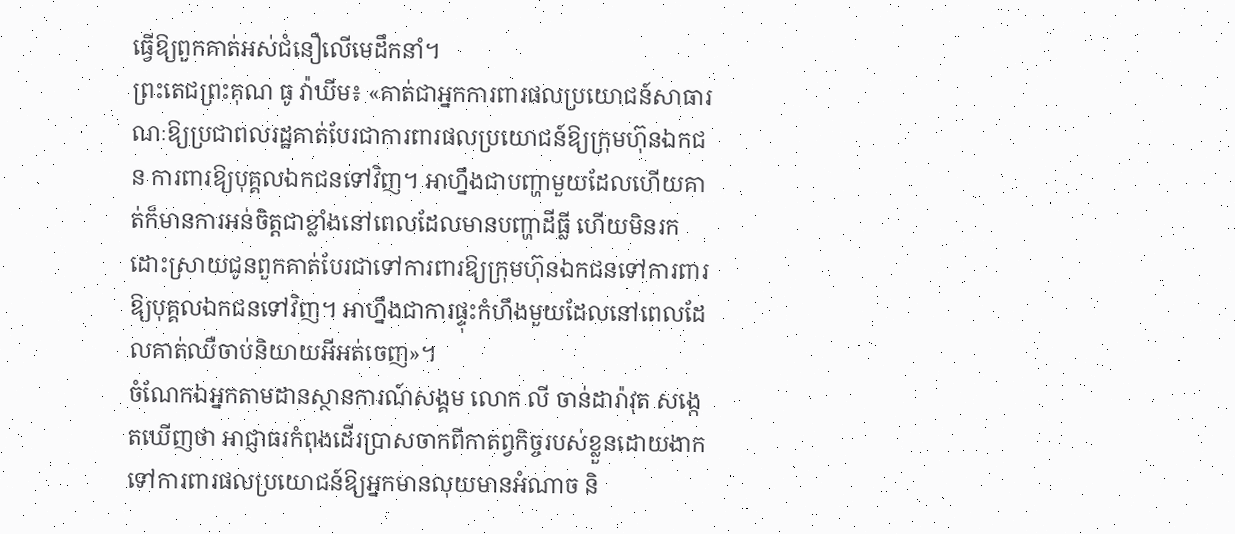ធ្វើឱ្យពួកគាត់អស់ជំនឿលើមេដឹកនាំ។
ព្រះតេជព្រះគុណ ធូ វ៉ាឃីម៖ «គាត់ជាអ្នកការពារផលប្រយោជន៍សាធារណៈឱ្យប្រជាពលរដ្ឋគាត់បែរជាការពារផលប្រយោជន៍ឱ្យក្រុមហ៊ុនឯកជន ការពារឱ្យបុគ្គលឯកជនទៅវិញ។ អាហ្នឹងជាបញ្ហាមួយដែលហើយគាត់ក៏មានការអន់ចិត្តជាខ្លាំងនៅពេលដែលមានបញ្ហាដីធ្លី ហើយមិនរកដោះស្រាយជូនពួកគាត់បែរជាទៅការពារឱ្យក្រុមហ៊ុនឯកជនទៅការពារឱ្យបុគ្គលឯកជនទៅវិញ។ អាហ្នឹងជាការផ្ទុះកំហឹងមួយដែលនៅពេលដែលគាត់ឈឺចាប់និយាយអីអត់ចេញ»។
ចំណែកឯអ្នកតាមដានស្ថានការណ៍សង្គម លោក លី ចាន់ដារ៉ាវុត សង្កេតឃើញថា អាជ្ញាធរកំពុងដើរប្រាសចាកពីកាតព្វកិច្ចរបស់ខ្លួនដោយងាកទៅការពារផលប្រយោជន៍ឱ្យអ្នកមានលុយមានអំណាច និ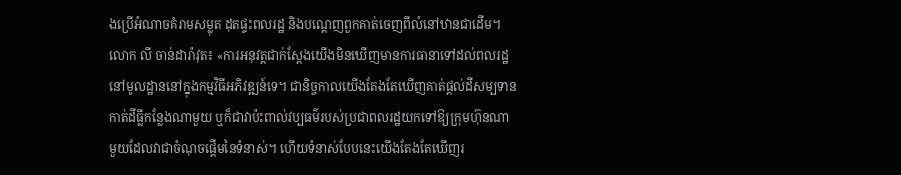ងប្រើអំណាចគំរាមសម្លុត ដុតផ្ទះពលរដ្ឋ និងបណ្ដេញពួកគាត់ចេញពីលំនៅឋានជាដើម។
លោក លី ចាន់ដារ៉ាវុត៖ «ការអនុវត្តជាក់ស្ដែងយើងមិនឃើញមានការធានាទៅដល់ពលរដ្ឋនៅមូលដ្ឋាននៅក្នុងកម្មវិធីអភិវឌ្ឍន៍ទេ។ ជានិច្ចកាលយើងតែងតែឃើញគាត់ផ្ដល់ដីសម្បទាន កាត់ដីធ្លីកន្លែងណាមួយ ឬក៏ជាវាប៉ះពាល់វប្បធម៌របស់ប្រជាពលរដ្ឋយកទៅឱ្យក្រុមហ៊ុនណាមួយដែលវាជាចំណុចផ្ដើមនៃទំនាស់។ ហើយទំនាស់បែបនេះយើងតែងតែឃើញរ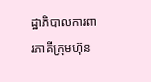ដ្ឋាភិបាលការពារភាគីក្រុមហ៊ុន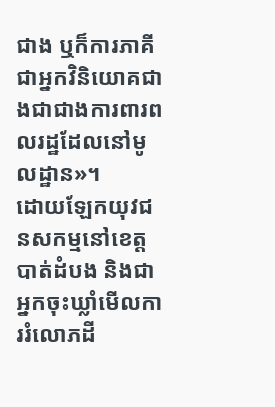ជាង ឬក៏ការភាគីជាអ្នកវិនិយោគជាងជាជាងការពារពលរដ្ឋដែលនៅមូលដ្ឋាន»។
ដោយឡែកយុវជនសកម្មនៅខេត្តបាត់ដំបង និងជាអ្នកចុះឃ្លាំមើលការរំលោភដី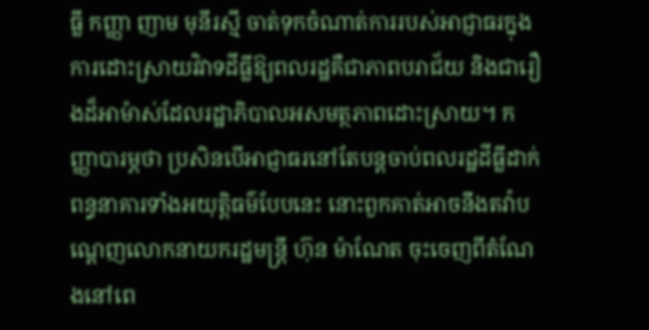ធ្លី កញ្ញា ញាម មុនីរស្មី ចាត់ទុកចំណាត់ការរបស់អាជ្ញាធរក្នុងការដោះស្រាយវិវាទដីធ្លីឱ្យពលរដ្ឋគឺជាភាពបរាជ័យ និងជារឿងដ៏អាម៉ាស់ដែលរដ្ឋាភិបាលអសមត្ថភាពដោះស្រាយ។ កញ្ញាបារម្ភថា ប្រសិនបើអាជ្ញាធរនៅតែបន្តចាប់ពលរដ្ឋដីធ្លីដាក់ពន្ធនាគារទាំងអយុត្តិធម៌បែបនេះ នោះពួកគាត់អាចនឹងតវ៉ាបណ្ដេញលោកនាយករដ្ឋមន្ត្រី ហ៊ុន ម៉ាណែត ចុះចេញពីតំណែងនៅពេ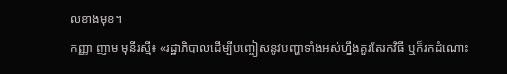លខាងមុខ។
កញ្ញា ញាម មុនីរស្មី៖ «រដ្ឋាភិបាលដើម្បីបញ្ចៀសនូវបញ្ហាទាំងអស់ហ្នឹងគួរតែរកវិធី ឬក៏រកដំណោះ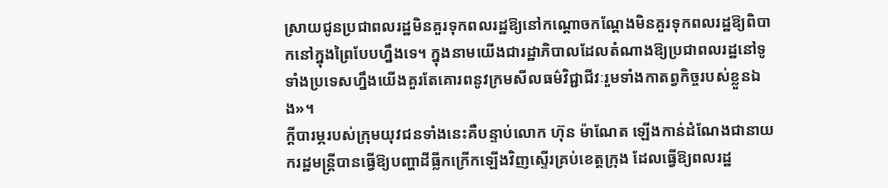ស្រាយជូនប្រជាពលរដ្ឋមិនគួរទុកពលរដ្ឋឱ្យនៅកណ្ដោចកណ្ដែងមិនគួរទុកពលរដ្ឋឱ្យពិបាកនៅក្នុងព្រៃបែបហ្នឹងទេ។ ក្នុងនាមយើងជារដ្ឋាភិបាលដែលតំណាងឱ្យប្រជាពលរដ្ឋនៅទូទាំងប្រទេសហ្នឹងយើងគួរតែគោរពនូវក្រមសីលធម៌វិជ្ជាជីវៈរួមទាំងកាតព្វកិច្ចរបស់ខ្លួនឯង»។
ក្ដីបារម្ភរបស់ក្រុមយុវជនទាំងនេះគឺបន្ទាប់លោក ហ៊ុន ម៉ាណែត ឡើងកាន់ដំណែងជានាយករដ្ឋមន្ត្រីបានធ្វើឱ្យបញ្ហាដីធ្លីកក្រើកឡើងវិញស្ទើរគ្រប់ខេត្តក្រុង ដែលធ្វើឱ្យពលរដ្ឋ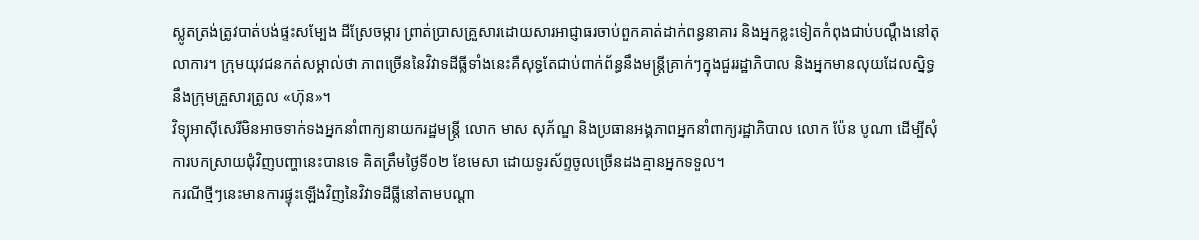ស្លូតត្រង់ត្រូវបាត់បង់ផ្ទះសម្បែង ដីស្រែចម្ការ ព្រាត់ប្រាសគ្រួសារដោយសារអាជ្ញាធរចាប់ពួកគាត់ដាក់ពន្ធនាគារ និងអ្នកខ្លះទៀតកំពុងជាប់បណ្ដឹងនៅតុលាការ។ ក្រុមយុវជនកត់សម្គាល់ថា ភាពច្រើននៃវិវាទដីធ្លីទាំងនេះគឺសុទ្ធតែជាប់ពាក់ព័ន្ធនឹងមន្ត្រីគ្រាក់ៗក្នុងជួររដ្ឋាភិបាល និងអ្នកមានលុយដែលស្និទ្ធនឹងក្រុមគ្រួសារត្រូល «ហ៊ុន»។
វិទ្យុអាស៊ីសេរីមិនអាចទាក់ទងអ្នកនាំពាក្យនាយករដ្ឋមន្ត្រី លោក មាស សុភ័ណ្ឌ និងប្រធានអង្គភាពអ្នកនាំពាក្យរដ្ឋាភិបាល លោក ប៉ែន បូណា ដើម្បីសុំការបកស្រាយជុំវិញបញ្ហានេះបានទេ គិតត្រឹមថ្ងៃទី០២ ខែមេសា ដោយទូរស័ព្ទចូលច្រើនដងគ្មានអ្នកទទួល។
ករណីថ្មីៗនេះមានការផ្ទុះឡើងវិញនៃវិវាទដីធ្លីនៅតាមបណ្ដា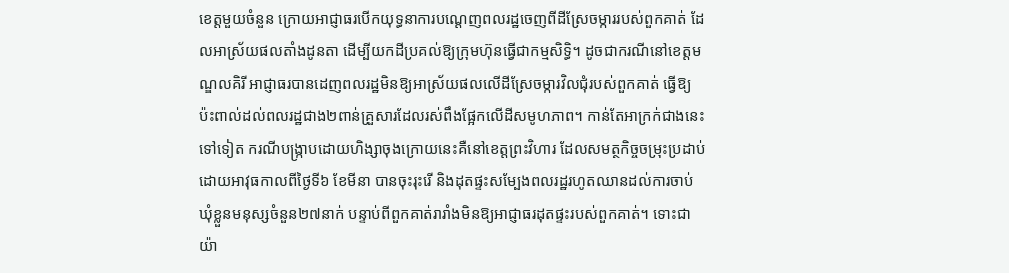ខេត្តមួយចំនួន ក្រោយអាជ្ញាធរបើកយុទ្ធនាការបណ្ដេញពលរដ្ឋចេញពីដីស្រែចម្ការរបស់ពួកគាត់ ដែលអាស្រ័យផលតាំងដូនតា ដើម្បីយកដីប្រគល់ឱ្យក្រុមហ៊ុនធ្វើជាកម្មសិទ្ធិ។ ដូចជាករណីនៅខេត្តមណ្ឌលគិរី អាជ្ញាធរបានដេញពលរដ្ឋមិនឱ្យអាស្រ័យផលលើដីស្រែចម្ការវិលជុំរបស់ពួកគាត់ ធ្វើឱ្យប៉ះពាល់ដល់ពលរដ្ឋជាង២ពាន់គ្រួសារដែលរស់ពឹងផ្អែកលើដីសមូហភាព។ កាន់តែអាក្រក់ជាងនេះទៅទៀត ករណីបង្ក្រាបដោយហិង្សាចុងក្រោយនេះគឺនៅខេត្តព្រះវិហារ ដែលសមត្ថកិច្ចចម្រុះប្រដាប់ដោយអាវុធកាលពីថ្ងៃទី៦ ខែមីនា បានចុះរុះរើ និងដុតផ្ទះសម្បែងពលរដ្ឋរហូតឈានដល់ការចាប់ឃុំខ្លួនមនុស្សចំនួន២៧នាក់ បន្ទាប់ពីពួកគាត់រារាំងមិនឱ្យអាជ្ញាធរដុតផ្ទះរបស់ពួកគាត់។ ទោះជាយ៉ា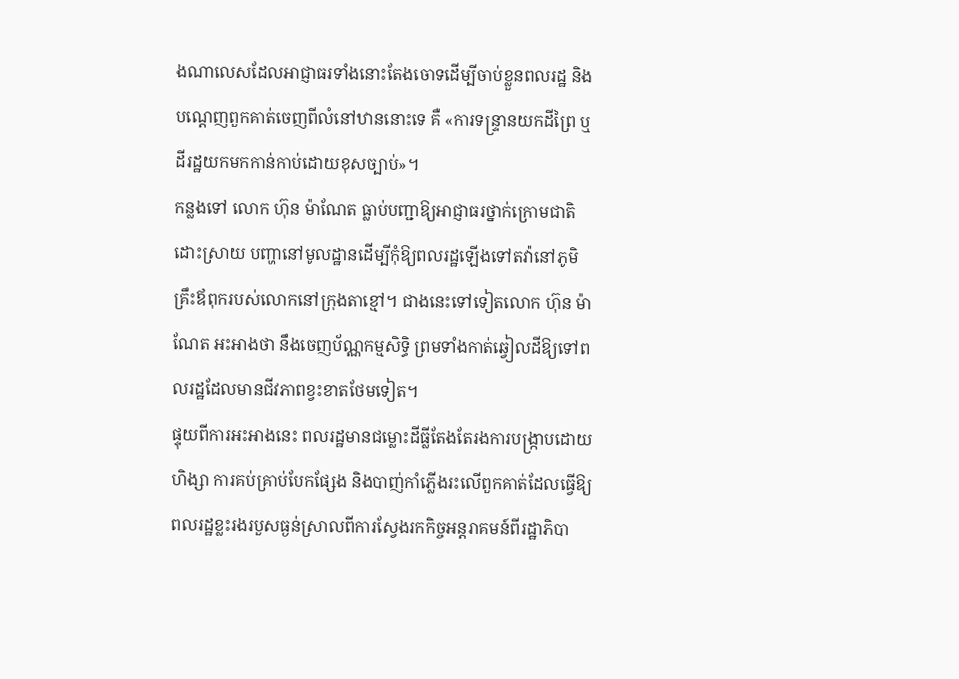ងណាលេសដែលអាជ្ញាធរទាំងនោះតែងចោទដើម្បីចាប់ខ្លួនពលរដ្ឋ និងបណ្ដេញពួកគាត់ចេញពីលំនៅឋាននោះទេ គឺ «ការទន្ទ្រានយកដីព្រៃ ឬដីរដ្ឋយកមកកាន់កាប់ដោយខុសច្បាប់»។
កន្លងទៅ លោក ហ៊ុន ម៉ាណែត ធ្លាប់បញ្ជាឱ្យអាជ្ញាធរថ្នាក់ក្រោមជាតិដោះស្រាយ បញ្ហានៅមូលដ្ឋានដើម្បីកុំឱ្យពលរដ្ឋឡើងទៅតវ៉ានៅភូមិគ្រឹះឪពុករបស់លោកនៅក្រុងតាខ្មៅ។ ជាងនេះទៅទៀតលោក ហ៊ុន ម៉ាណែត អះអាងថា នឹងចេញប័ណ្ណកម្មសិទ្ធិ ព្រមទាំងកាត់ឆ្វៀលដីឱ្យទៅពលរដ្ឋដែលមានជីវភាពខ្វះខាតថែមទៀត។
ផ្ទុយពីការអះអាងនេះ ពលរដ្ឋមានជម្លោះដីធ្លីតែងតែរងការបង្ក្រាបដោយហិង្សា ការគប់គ្រាប់បែកផ្សែង និងបាញ់កាំភ្លើងរះលើពួកគាត់ដែលធ្វើឱ្យពលរដ្ឋខ្លះរងរបួសធ្ងន់ស្រាលពីការស្វែងរកកិច្ចអន្តរាគមន៍ពីរដ្ឋាភិបា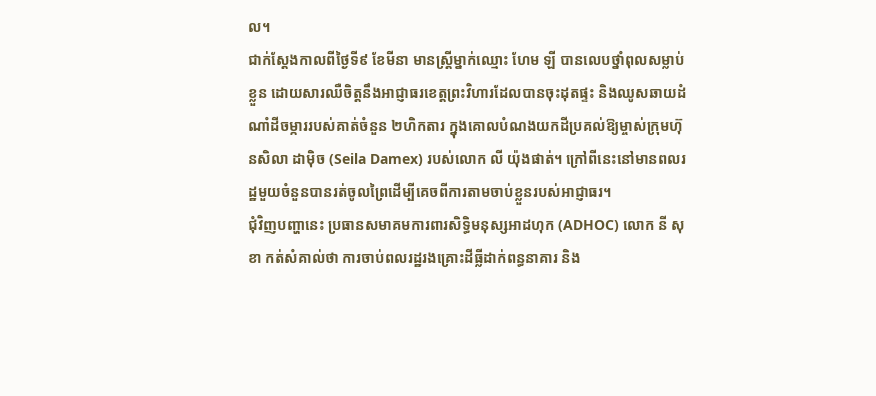ល។
ជាក់ស្ដែងកាលពីថ្ងៃទី៩ ខែមីនា មានស្ត្រីម្នាក់ឈ្មោះ ហែម ឡី បានលេបថ្នាំពុលសម្លាប់ខ្លួន ដោយសារឈឺចិត្តនឹងអាជ្ញាធរខេត្តព្រះវិហារដែលបានចុះដុតផ្ទះ និងឈូសឆាយដំណាំដីចម្ការរបស់គាត់ចំនួន ២ហិកតារ ក្នុងគោលបំណងយកដីប្រគល់ឱ្យម្ចាស់ក្រុមហ៊ុនសិលា ដាម៉ិច (Seila Damex) របស់លោក លី យ៉ុងផាត់។ ក្រៅពីនេះនៅមានពលរដ្ឋមួយចំនួនបានរត់ចូលព្រៃដើម្បីគេចពីការតាមចាប់ខ្លួនរបស់អាជ្ញាធរ។
ជុំវិញបញ្ហានេះ ប្រធានសមាគមការពារសិទ្ធិមនុស្សអាដហុក (ADHOC) លោក នី សុខា កត់សំគាល់ថា ការចាប់ពលរដ្ឋរងគ្រោះដីធ្លីដាក់ពន្ធនាគារ និង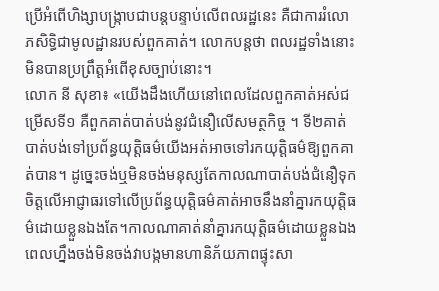ប្រើអំពើហិង្សាបង្ក្រាបជាបន្តបន្ទាប់លើពលរដ្ឋនេះ គឺជាការរំលោភសិទ្ធិជាមូលដ្ឋានរបស់ពួកគាត់។ លោកបន្តថា ពលរដ្ឋទាំងនោះមិនបានប្រព្រឹត្តអំពើខុសច្បាប់នោះ។
លោក នី សុខា៖ «យើងដឹងហើយនៅពេលដែលពួកគាត់អស់ជម្រើសទី១ គឺពួកគាត់បាត់បង់នូវជំនឿលើសមត្ថកិច្ច ។ ទី២គាត់បាត់បង់ទៅប្រព័ន្ធយុត្តិធម៌យើងអត់អាចទៅរកយុត្តិធម៌ឱ្យពួកគាត់បាន។ ដូច្នេះចង់ឬមិនចង់មនុស្សតែកាលណាបាត់បង់ជំនឿទុកចិត្តលើអាជ្ញាធរទៅលើប្រព័ន្ធយុត្តិធម៌គាត់អាចនឹងនាំគ្នារកយុត្តិធម៌ដោយខ្លួនឯងតែ។កាលណាគាត់នាំគ្នារកយុត្តិធម៌ដោយខ្លួនឯងពេលហ្នឹងចង់មិនចង់វាបង្កមានហានិភ័យភាពផ្ទុះសា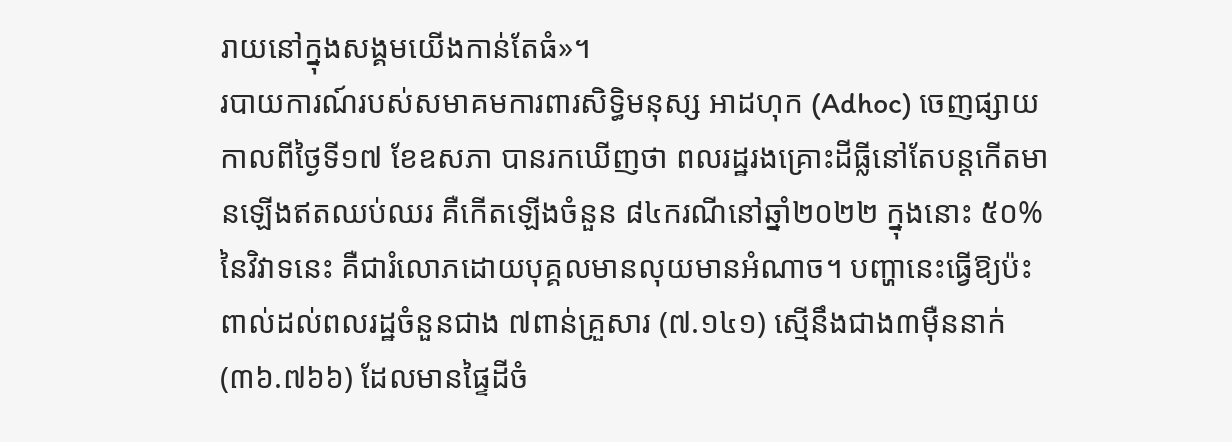រាយនៅក្នុងសង្គមយើងកាន់តែធំ»។
របាយការណ៍របស់សមាគមការពារសិទ្ធិមនុស្ស អាដហុក (Adhoc) ចេញផ្សាយកាលពីថ្ងៃទី១៧ ខែឧសភា បានរកឃើញថា ពលរដ្ឋរងគ្រោះដីធ្លីនៅតែបន្តកើតមានឡើងឥតឈប់ឈរ គឺកើតឡើងចំនួន ៨៤ករណីនៅឆ្នាំ២០២២ ក្នុងនោះ ៥០%នៃវិវាទនេះ គឺជារំលោភដោយបុគ្គលមានលុយមានអំណាច។ បញ្ហានេះធ្វើឱ្យប៉ះពាល់ដល់ពលរដ្ឋចំនួនជាង ៧ពាន់គ្រួសារ (៧.១៤១) ស្មើនឹងជាង៣ម៉ឺននាក់ (៣៦.៧៦៦) ដែលមានផ្ទៃដីចំ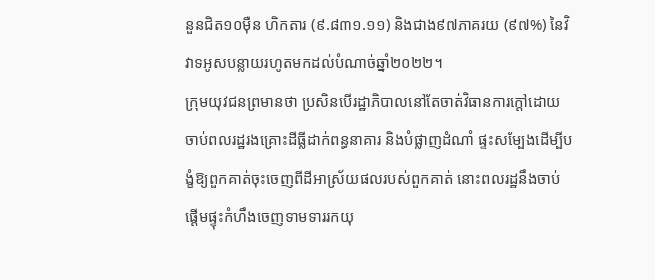នួនជិត១០ម៉ឺន ហិកតារ (៩.៨៣១.១១) និងជាង៩៧ភាគរយ (៩៧%) នៃវិវាទអូសបន្លាយរហូតមកដល់បំណាច់ឆ្នាំ២០២២។
ក្រុមយុវជនព្រមានថា ប្រសិនបើរដ្ឋាភិបាលនៅតែចាត់វិធានការក្ដៅដោយចាប់ពលរដ្ឋរងគ្រោះដីធ្លីដាក់ពន្ធនាគារ និងបំផ្លាញដំណាំ ផ្ទះសម្បែងដើម្បីបង្ខំឱ្យពួកគាត់ចុះចេញពីដីអាស្រ័យផលរបស់ពួកគាត់ នោះពលរដ្ឋនឹងចាប់ផ្ដើមផ្ទុះកំហឹងចេញទាមទាររកយុ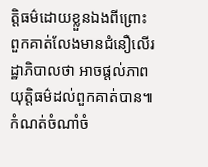ត្តិធម៌ដោយខ្លួនឯងពីព្រោះពួកគាត់លែងមានជំនឿលើរដ្ឋាភិបាលថា អាចផ្ដល់ភាពយុត្តិធម៌ដល់ពួកគាត់បាន៕
កំណត់ចំណាំចំ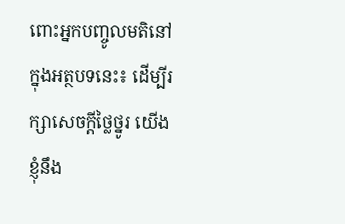ពោះអ្នកបញ្ចូលមតិនៅក្នុងអត្ថបទនេះ៖ ដើម្បីរក្សាសេចក្ដីថ្លៃថ្នូរ យើងខ្ញុំនឹង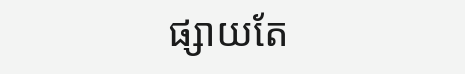ផ្សាយតែ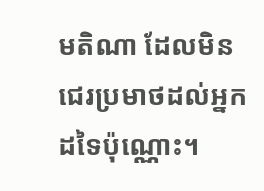មតិណា ដែលមិនជេរប្រមាថដល់អ្នកដទៃប៉ុណ្ណោះ។